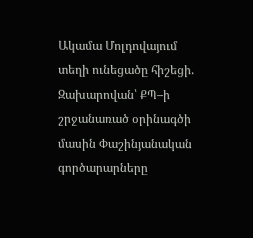Ակամա Մոլդովայում տեղի ունեցածը հիշեցի. Զախարովան՝ ՔՊ–ի շրջանառած օրինագծի մասին Փաշինյանական գործարարները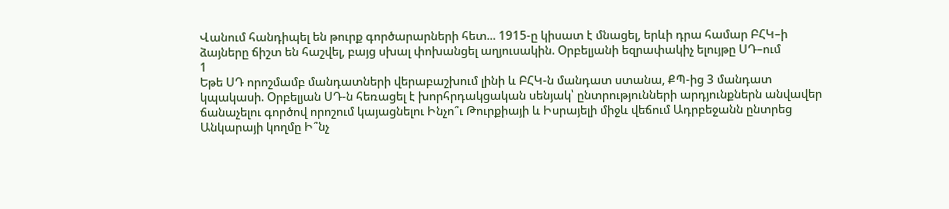Վանում հանդիպել են թուրք գործարարների հետ... 1915-ը կիսատ է մնացել, երևի դրա համար ԲՀԿ–ի ձայները ճիշտ են հաշվել, բայց սխալ փոխանցել աղյուսակին. Օրբելյանի եզրափակիչ ելույթը ՍԴ–ում
1
Եթե ՍԴ որոշմամբ մանդատների վերաբաշխում լինի և ԲՀԿ-ն մանդատ ստանա, ՔՊ-ից 3 մանդատ կպակասի. Օրբելյան ՍԴ-ն հեռացել է խորհրդակցական սենյակ՝ ընտրությունների արդյունքներն անվավեր ճանաչելու գործով որոշում կայացնելու Ինչո՞ւ Թուրքիայի և Իսրայելի միջև վեճում Ադրբեջանն ընտրեց Անկարայի կողմը Ի՞նչ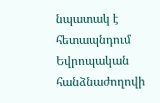նպատակ է հետապնդում Եվրոպական հանձնաժողովի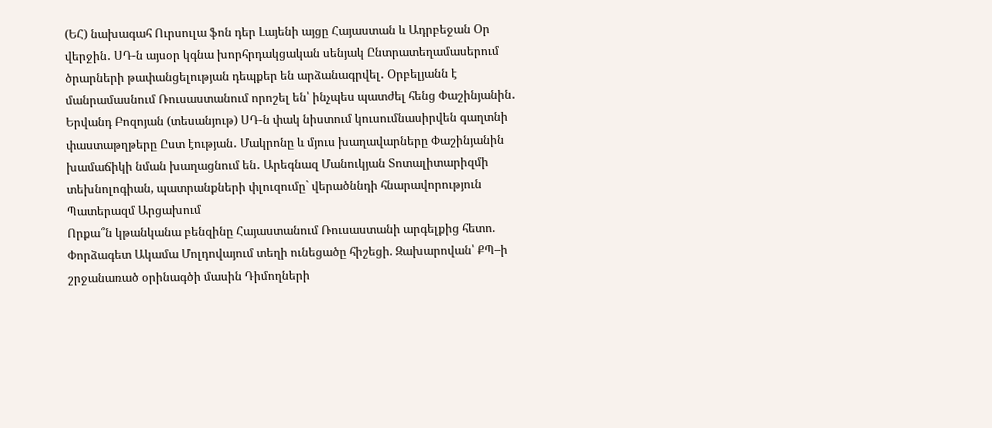(ԵՀ) նախագահ Ուրսուլա ֆոն դեր Լայենի այցը Հայաստան և Ադրբեջան Օր վերջին․ ՍԴ-ն այսօր կգնա խորհրդակցական սենյակ Ընտրատեղամասերում ծրարների թափանցելության դեպքեր են արձանագրվել․ Օրբելյանն է մանրամասնում Ռուսաստանում որոշել են՝ ինչպես պատժել հենց Փաշինյանին․ Երվանդ Բոզոյան (տեսանյութ) ՍԴ-ն փակ նիստում կուսումնասիրվեն գաղտնի փաստաթղթերը Ըստ էության․ Մակրոնը և մյուս խաղավարները Փաշինյանին խամաճիկի նման խաղացնում են․ Արեգնազ Մանուկյան Տոտալիտարիզմի տեխնոլոգիան, պատրանքների փլուզումը` վերածննդի հնարավորություն Պատերազմ Արցախում
Որքա՞ն կթանկանա բենզինը Հայաստանում Ռուսաստանի արգելքից հետո. Փորձագետ Ակամա Մոլդովայում տեղի ունեցածը հիշեցի. Զախարովան՝ ՔՊ–ի շրջանառած օրինագծի մասին Դիմողների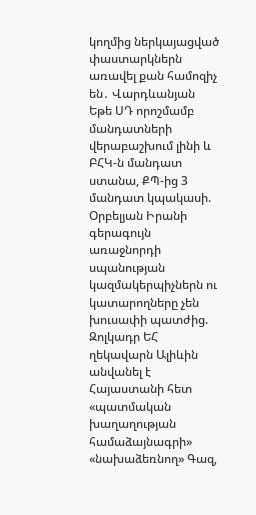կողմից ներկայացված փաստարկներն առավել քան համոզիչ են․ Վարդևանյան Եթե ՍԴ որոշմամբ մանդատների վերաբաշխում լինի և ԲՀԿ-ն մանդատ ստանա, ՔՊ-ից 3 մանդատ կպակասի. Օրբելյան Իրանի գերագույն առաջնորդի սպանության կազմակերպիչներն ու կատարողները չեն խուսափի պատժից. Զոլկադր ԵՀ ղեկավարն Ալիևին անվանել է Հայաստանի հետ «պատմական խաղաղության համաձայնագրի» «նախաձեռնող» Գազ,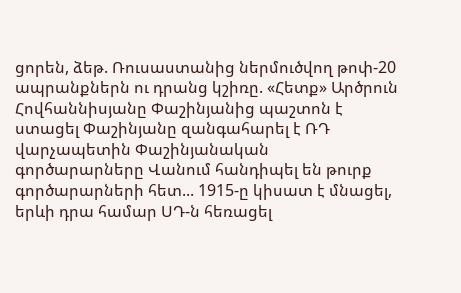ցորեն, ձեթ. Ռուսաստանից ներմուծվող թոփ-20 ապրանքներն ու դրանց կշիռը. «Հետք» Արծրուն Հովհաննիսյանը Փաշինյանից պաշտոն է ստացել Փաշինյանը զանգահարել է ՌԴ վարչապետին Փաշինյանական գործարարները Վանում հանդիպել են թուրք գործարարների հետ... 1915-ը կիսատ է մնացել, երևի դրա համար ՍԴ-ն հեռացել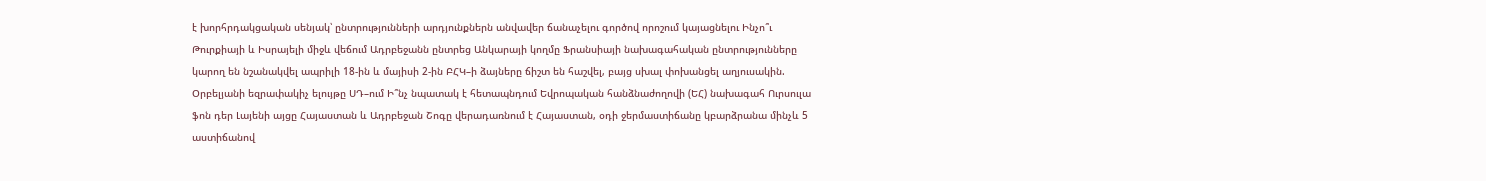է խորհրդակցական սենյակ՝ ընտրությունների արդյունքներն անվավեր ճանաչելու գործով որոշում կայացնելու Ինչո՞ւ Թուրքիայի և Իսրայելի միջև վեճում Ադրբեջանն ընտրեց Անկարայի կողմը Ֆրանսիայի նախագահական ընտրությունները կարող են նշանակվել ապրիլի 18-ին և մայիսի 2-ին ԲՀԿ–ի ձայները ճիշտ են հաշվել, բայց սխալ փոխանցել աղյուսակին. Օրբելյանի եզրափակիչ ելույթը ՍԴ–ում Ի՞նչ նպատակ է հետապնդում Եվրոպական հանձնաժողովի (ԵՀ) նախագահ Ուրսուլա ֆոն դեր Լայենի այցը Հայաստան և Ադրբեջան Շոգը վերադառնում է Հայաստան, օդի ջերմաստիճանը կբարձրանա մինչև 5 աստիճանով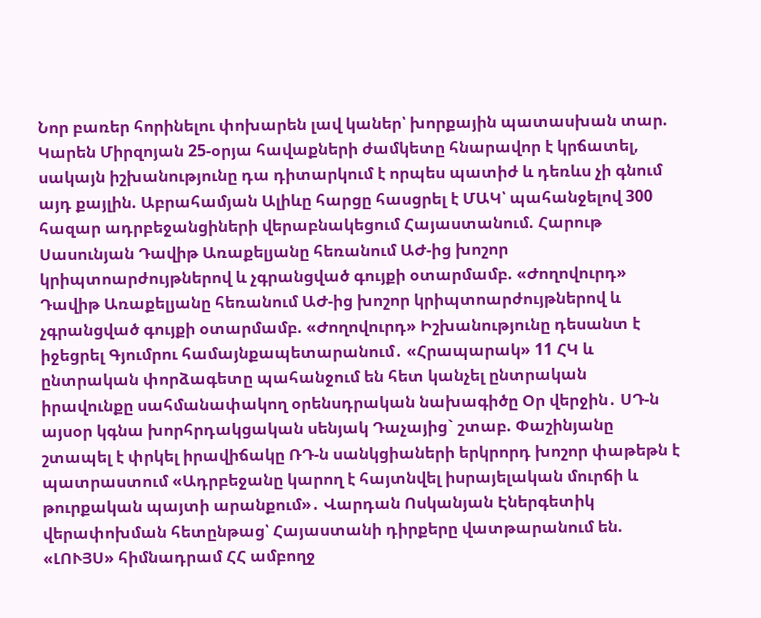Նոր բառեր հորինելու փոխարեն լավ կաներ՝ խորքային պատասխան տար. Կարեն Միրզոյան 25-օրյա հավաքների ժամկետը հնարավոր է կրճատել, սակայն իշխանությունը դա դիտարկում է որպես պատիժ և դեռևս չի գնում այդ քայլին. Աբրահամյան Ալիևը հարցը հասցրել է ՄԱԿ՝ պահանջելով 300 հազար ադրբեջանցիների վերաբնակեցում Հայաստանում. Հարութ Սասունյան Դավիթ Առաքելյանը հեռանում ԱԺ-ից խոշոր կրիպտոարժույթներով և չգրանցված գույքի օտարմամբ. «Ժողովուրդ» Դավիթ Առաքելյանը հեռանում ԱԺ-ից խոշոր կրիպտոարժույթներով և չգրանցված գույքի օտարմամբ. «Ժողովուրդ» Իշխանությունը դեսանտ է իջեցրել Գյումրու համայնքապետարանում․ «Հրապարակ» 11 ՀԿ և ընտրական փորձագետը պահանջում են հետ կանչել ընտրական իրավունքը սահմանափակող օրենսդրական նախագիծը Օր վերջին․ ՍԴ-ն այսօր կգնա խորհրդակցական սենյակ Դաչայից` շտաբ. Փաշինյանը շտապել է փրկել իրավիճակը ՌԴ-ն սանկցիաների երկրորդ խոշոր փաթեթն է պատրաստում «Ադրբեջանը կարող է հայտնվել իսրայելական մուրճի և թուրքական պայտի արանքում»․ Վարդան Ոսկանյան Էներգետիկ վերափոխման հետընթաց՝ Հայաստանի դիրքերը վատթարանում են. «ԼՈՒՅՍ» հիմնադրամ ՀՀ ամբողջ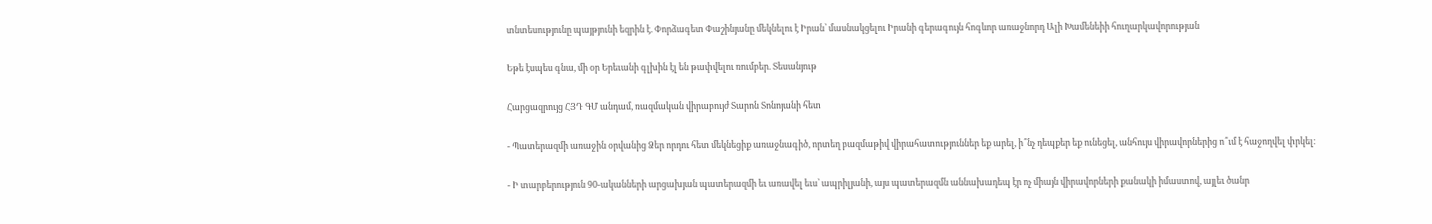տնտեսությունը պայթյունի եզրին է. Փորձագետ Փաշինյանը մեկնելու է Իրան՝ մասնակցելու Իրանի գերագույն հոգևոր առաջնորդ Ալի Խամենեիի հուղարկավորության

Եթե էսպես գնա, մի օր Երեւանի գլխին էլ են թափվելու ռումբեր. Տեսանյութ

Հարցազրույց ՀՅԴ ԳՄ անդամ, ռազմական վիրաբույժ Տարոն Տոնոյանի հետ

- Պատերազմի առաջին օրվանից Ձեր որդու հետ մեկնեցիք առաջնագիծ, որտեղ բազմաթիվ վիրահատություններ եք արել, ի՞նչ դեպքեր եք ունեցել, անհույս վիրավորներից ո՞ւմ է հաջողվել փրկել։

- Ի տարբերություն 90-ականների արցախյան պատերազմի եւ առավել եւս՝ ապրիլյանի, այս պատերազմն աննախադեպ էր ոչ միայն վիրավորների քանակի իմաստով, այլեւ ծանր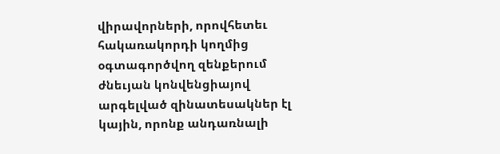վիրավորների, որովհետեւ հակառակորդի կողմից օգտագործվող զենքերում ժնեւյան կոնվենցիայով արգելված զինատեսակներ էլ կային, որոնք անդառնալի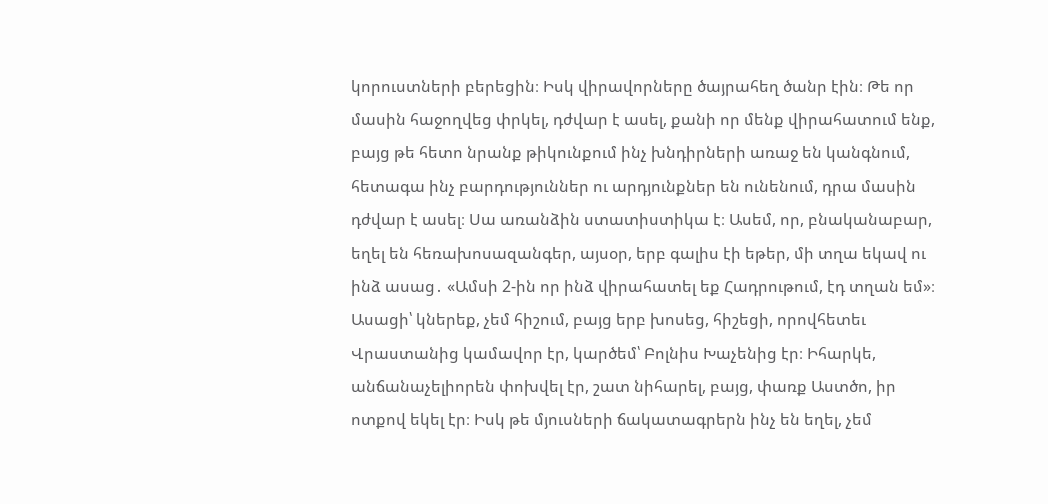կորուստների բերեցին։ Իսկ վիրավորները ծայրահեղ ծանր էին։ Թե որ մասին հաջողվեց փրկել, դժվար է ասել, քանի որ մենք վիրահատում ենք, բայց թե հետո նրանք թիկունքում ինչ խնդիրների առաջ են կանգնում, հետագա ինչ բարդություններ ու արդյունքներ են ունենում, դրա մասին դժվար է ասել։ Սա առանձին ստատիստիկա է։ Ասեմ, որ, բնականաբար, եղել են հեռախոսազանգեր, այսօր, երբ գալիս էի եթեր, մի տղա եկավ ու ինձ ասաց․ «Ամսի 2-ին որ ինձ վիրահատել եք Հադրութում, էդ տղան եմ»։ Ասացի՝ կներեք, չեմ հիշում, բայց երբ խոսեց, հիշեցի, որովհետեւ Վրաստանից կամավոր էր, կարծեմ՝ Բոլնիս Խաչենից էր։ Իհարկե, անճանաչելիորեն փոխվել էր, շատ նիհարել, բայց, փառք Աստծո, իր ոտքով եկել էր։ Իսկ թե մյուսների ճակատագրերն ինչ են եղել, չեմ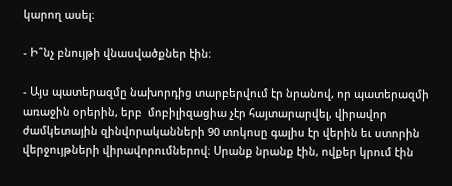կարող ասել։

- Ի՞նչ բնույթի վնասվածքներ էին։

- Այս պատերազմը նախորդից տարբերվում էր նրանով, որ պատերազմի առաջին օրերին, երբ  մոբիլիզացիա չէր հայտարարվել, վիրավոր ժամկետային զինվորականների 90 տոկոսը գալիս էր վերին եւ ստորին վերջույթների վիրավորումներով։ Սրանք նրանք էին, ովքեր կրում էին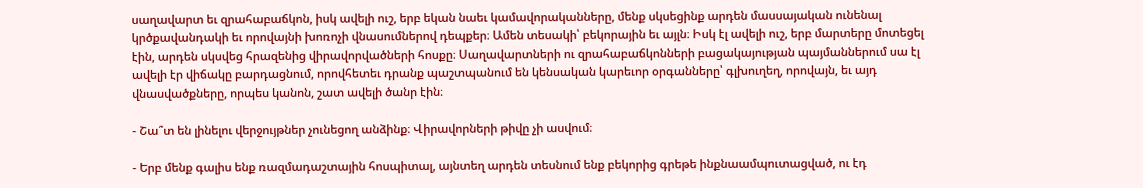սաղավարտ եւ զրահաբաճկոն, իսկ ավելի ուշ, երբ եկան նաեւ կամավորականները, մենք սկսեցինք արդեն մասսայական ունենալ կրծքավանդակի եւ որովայնի խոռոչի վնասումներով դեպքեր։ Ամեն տեսակի՝ բեկորային եւ այլն։ Իսկ էլ ավելի ուշ, երբ մարտերը մոտեցել էին, արդեն սկսվեց հրազենից վիրավորվածների հոսքը։ Սաղավարտների ու զրահաբաճկոնների բացակայության պայմաններում սա էլ ավելի էր վիճակը բարդացնում, որովհետեւ դրանք պաշտպանում են կենսական կարեւոր օրգանները՝ գլխուղեղ, որովայն, եւ այդ վնասվածքները, որպես կանոն, շատ ավելի ծանր էին։

- Շա՞տ են լինելու վերջույթներ չունեցող անձինք։ Վիրավորների թիվը չի ասվում։

- Երբ մենք գալիս ենք ռազմադաշտային հոսպիտալ, այնտեղ արդեն տեսնում ենք բեկորից գրեթե ինքնաամպուտացված, ու էդ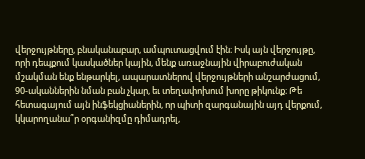վերջույթները, բնականաբար, ամպուտացվում էին։ Իսկ այն վերջույթը, որի դեպքում կասկածներ կային, մենք առաջնային վիրաբուժական մշակման ենք ենթարկել, ապարատներով վերջույթների անշարժացում, 90-ականներին նման բան չկար, եւ տեղափոխում խորը թիկունք։ Թե հետագայում այն ինֆեկցիաներին, որ պիտի զարգանային այդ վերքում, կկարողանա՞ր օրգանիզմը դիմադրել,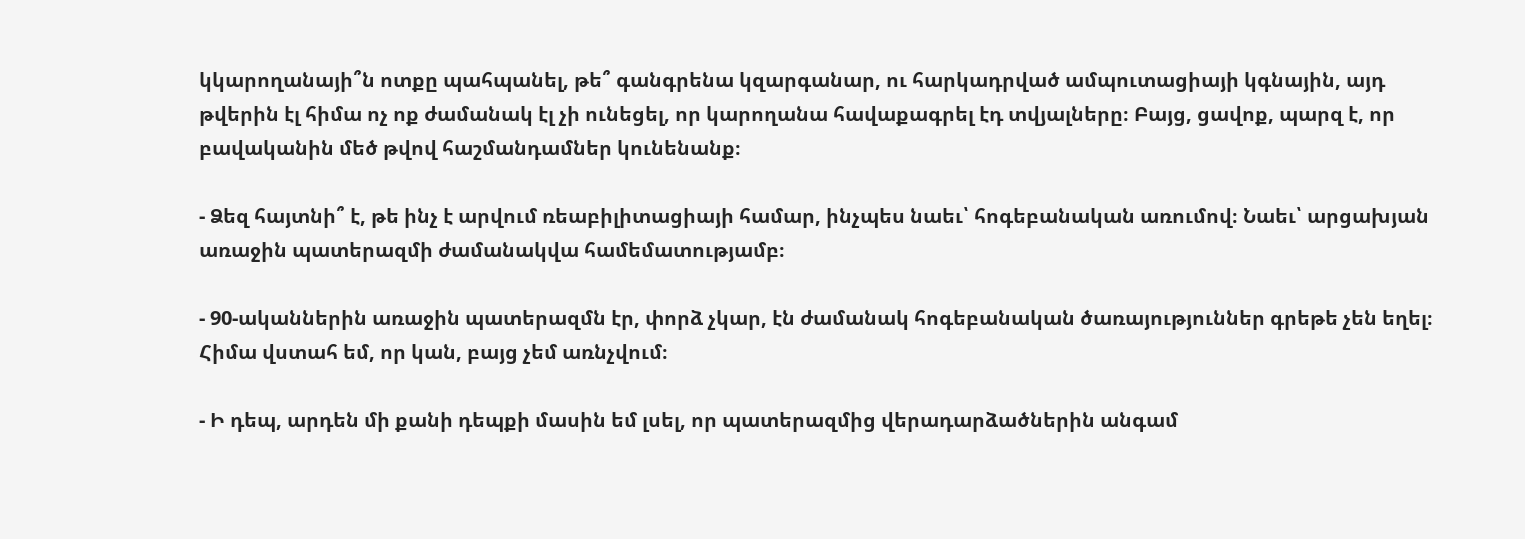կկարողանայի՞ն ոտքը պահպանել, թե՞ գանգրենա կզարգանար, ու հարկադրված ամպուտացիայի կգնային, այդ թվերին էլ հիմա ոչ ոք ժամանակ էլ չի ունեցել, որ կարողանա հավաքագրել էդ տվյալները։ Բայց, ցավոք, պարզ է, որ բավականին մեծ թվով հաշմանդամներ կունենանք։

- Ձեզ հայտնի՞ է, թե ինչ է արվում ռեաբիլիտացիայի համար, ինչպես նաեւ՝ հոգեբանական առումով։ Նաեւ՝ արցախյան առաջին պատերազմի ժամանակվա համեմատությամբ։

- 90-ականներին առաջին պատերազմն էր, փորձ չկար, էն ժամանակ հոգեբանական ծառայություններ գրեթե չեն եղել։ Հիմա վստահ եմ, որ կան, բայց չեմ առնչվում։

- Ի դեպ, արդեն մի քանի դեպքի մասին եմ լսել, որ պատերազմից վերադարձածներին անգամ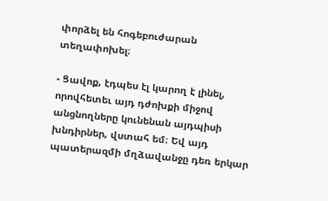փորձել են հոգեբուժարան տեղափոխել։

- Ցավոք, էդպես էլ կարող է լինել, որովհետեւ այդ դժոխքի միջով անցնողները կունենան այդպիսի խնդիրներ, վստահ եմ։ Եվ այդ պատերազմի մղձավանջը դեռ երկար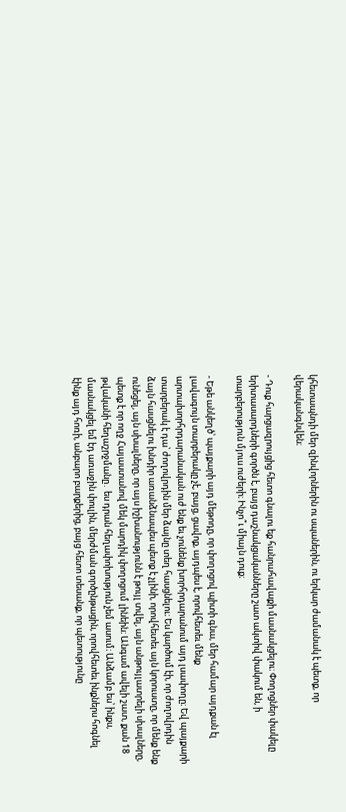կհետապնդի մեր զինվորներին ու սպաներին, ու երկար ժամանակ է պետք, որ վերականգնվեն։

- Դուք հարցազրույցից հետո գնալու եք հանրահավաքի մասնակցելու։ Փողոցներ փակելը երիտասարդների գործն է, բայց դաշնակցականները շատ ակտիվ փակում են, ի տարբերություն մյուս ուժերի։ Ինչո՞ւ միայն դուք։

- Եթե անկեղծ՝ պայքարի այդ մեթոդը, որ փողոցով պիտի գնա, մեր համար այդքան էլ լավագույն տարբերակը չէ, բայց, ցավոք, այդպես է, որովհետեւ մենք արտախորհրդարանական ուժ ենք եւ չունենք խորհրդարանում այդ լսափողը։ Եվ պայքարի տարբերակ է դա՝ ժողովրդին մեր ձայնը տեղ հասցնելու։ Ես կարծում էի, որ ժողովրդին ձայն հասցնելու խնդիր առանձնապես պետք է չլինի, որովհետեւ այն կորուստը, որ մենք ենք ունեցել, այն սխալները, որ այս իշխանությունն է թույլ տվել, այն անթույլատրելի սխալները, պետք է որ ողջ Հայաստանով մեկ մարդիկ փողոցում լինեին։ Անգամ ավելի շատ, քան 18 թվականի հեղաշրջմանը․ ես դրան հեղափոխություն չեմ ասում։ Անձամբ ես՝ ինքս, մասնակցել եմ էդ առաջին փուլին, մերժման գործընթացին, որովհետեւ ինքներս հոգնել էինք այդ հոռի, անբարո բարքերից, բայց հետո տեսանք, որ պետությունը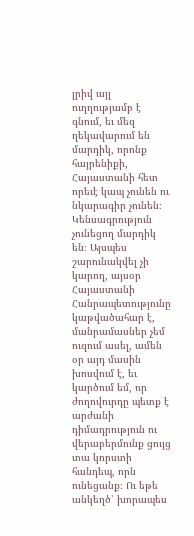լրիվ այլ ուղղությամբ է գնում, եւ մեզ ղեկավարում են մարդիկ, որոնք հայրենիքի, Հայաստանի հետ որեւէ կապ չունեն ու նկարագիր չունեն։ Կենսագրություն չունեցող մարդիկ են։ Այսպես շարունակվել չի կարող, այսօր Հայաստանի Հանրապետությունը կաթվածահար է, մանրամասներ չեմ ուզում ասել, ամեն օր այդ մասին խոսվում է, եւ կարծում եմ, որ ժողովուրդը պետք է արժանի դիմադրություն ու վերաբերմունք ցույց տա կորստի հանդեպ, որն ունեցանք։ Ու եթե անկեղծ՝ խորապես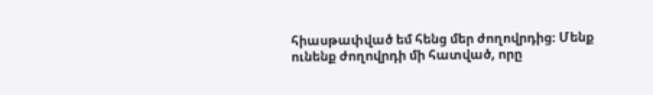հիասթափված եմ հենց մեր ժողովրդից։ Մենք ունենք ժողովրդի մի հատված, որը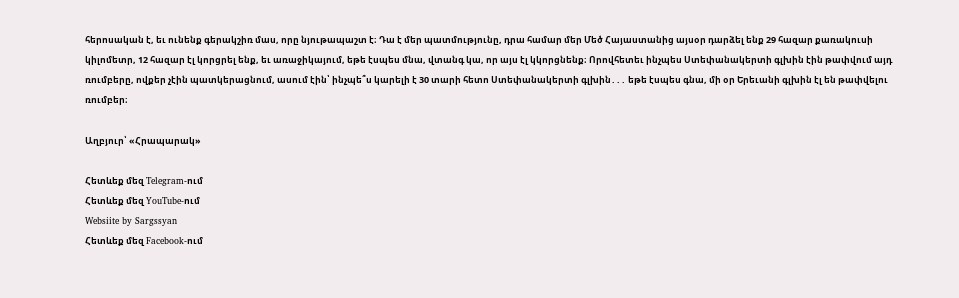հերոսական է, եւ ունենք գերակշիռ մաս, որը նյութապաշտ է։ Դա է մեր պատմությունը, դրա համար մեր Մեծ Հայաստանից այսօր դարձել ենք 29 հազար քառակուսի կիլոմետր, 12 հազար էլ կորցրել ենք, եւ առաջիկայում, եթե էսպես մնա, վտանգ կա, որ այս էլ կկորցնենք։ Որովհետեւ ինչպես Ստեփանակերտի գլխին էին թափվում այդ ռումբերը, ովքեր չէին պատկերացնում, ասում էին՝ ինչպե՞ս կարելի է 30 տարի հետո Ստեփանակերտի գլխին․․․ եթե էսպես գնա, մի օր Երեւանի գլխին էլ են թափվելու ռումբեր։

Աղբյուր՝ «Հրապարակ»

Հետևեք մեզ Telegram-ում
Հետևեք մեզ YouTube-ում
Websiite by Sargssyan
Հետևեք մեզ Facebook-ում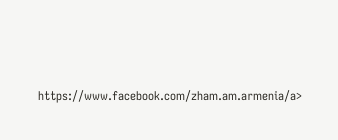https://www.facebook.com/zham.am.armenia/a>